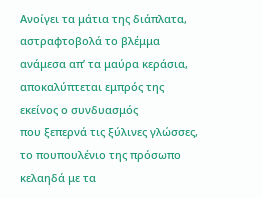Ανοίγει τα μάτια της διάπλατα,
αστραφτοβολά το βλέμμα
ανάμεσα απ’ τα μαύρα κεράσια,
αποκαλύπτεται εμπρός της
εκείνος ο συνδυασμός
που ξεπερνά τις ξύλινες γλώσσες,
το πουπουλένιο της πρόσωπο
κελαηδά με τα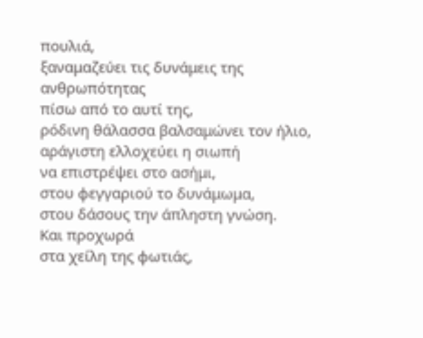πουλιά,
ξαναμαζεύει τις δυνάμεις της ανθρωπότητας
πίσω από το αυτί της,
ρόδινη θάλασσα βαλσαμώνει τον ήλιο,
αράγιστη ελλοχεύει η σιωπή
να επιστρέψει στο ασήμι,
στου φεγγαριού το δυνάμωμα,
στου δάσους την άπληστη γνώση.
Και προχωρά
στα χείλη της φωτιάς,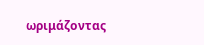ωριμάζοντας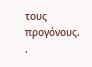τους προγόνους.
.